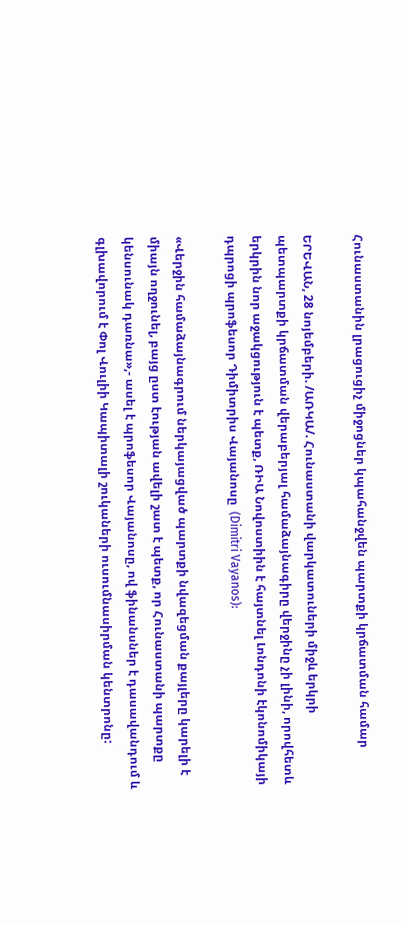Հունաստանին լրացուցիչ միջոցներ կպահանջվեն պարտքի կրճատման համար

ԵՐԵՎԱՆ, 28 նոյեմբերի. /ԱՌԿԱ/. Հունաստանի վարկատուների միջև երկրի պետպարտքի կրճատման վերաբերյալ համաձայնագիրը վերջինը չի լինի, որովհետև երկրին նոր աջակցություն է պետք, ՌԻԱ Նովոստիին է հայտնել Լոնդոնի էկոնոմիկայի դպրոցի պրոֆեսոր Դիմիտրիս Վայանոսը  (Dimitri Vayanos):

«Վերջին համաձայնագրում ներկայացված պարտքի նվազեցման քայլերը կարելի է միայն ողջունել, բայց ըստ էության ավելի շատ է պետք, որ Հունաստանի պարտքը կենսունակ դառնա»,- ասել է պրոֆեսոր Վայանոսը, ով ֆինանսներ է դասավանդում և գլխավորում է Փոլ Վուլիի Կապիտալի շուկաների ուսումնասիրման կենտրոնը: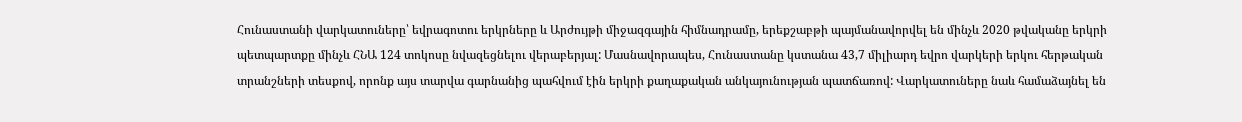Հունաստանի վարկատուները՝ եվրագոտու երկրները և Արժույթի միջազգային հիմնադրամը, երեքշաբթի պայմանավորվել են մինչև 2020 թվականը երկրի պետպարտքը մինչև ՀՆԱ 124 տոկոսը նվազեցնելու վերաբերյալ: Մասնավորապես, Հունաստանը կստանա 43,7 միլիարդ եվրո վարկերի երկու հերթական տրանշների տեսքով, որոնք այս տարվա գարնանից պահվում էին երկրի քաղաքական անկայունության պատճառով: Վարկատուները նաև համաձայնել են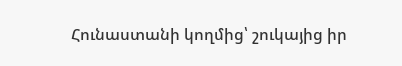Հունաստանի կողմից՝ շուկայից իր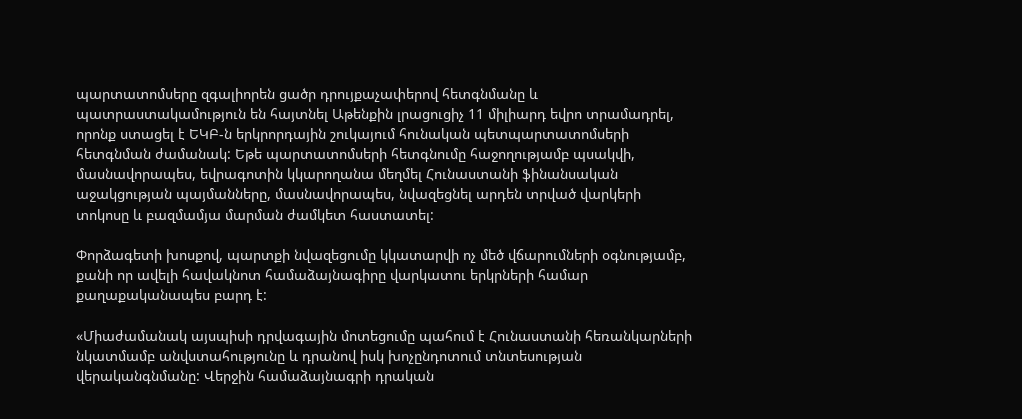պարտատոմսերը զգալիորեն ցածր դրույքաչափերով հետգնմանը և պատրաստակամություն են հայտնել Աթենքին լրացուցիչ 11 միլիարդ եվրո տրամադրել, որոնք ստացել է ԵԿԲ-ն երկրորդային շուկայում հունական պետպարտատոմսերի հետգնման ժամանակ: Եթե պարտատոմսերի հետգնումը հաջողությամբ պսակվի, մասնավորապես, եվրագոտին կկարողանա մեղմել Հունաստանի ֆինանսական աջակցության պայմանները, մասնավորապես, նվազեցնել արդեն տրված վարկերի տոկոսը և բազմամյա մարման ժամկետ հաստատել:

Փորձագետի խոսքով, պարտքի նվազեցումը կկատարվի ոչ մեծ վճարումների օգնությամբ, քանի որ ավելի հավակնոտ համաձայնագիրը վարկատու երկրների համար քաղաքականապես բարդ է:

«Միաժամանակ այսպիսի դրվագային մոտեցումը պահում է Հունաստանի հեռանկարների նկատմամբ անվստահությունը և դրանով իսկ խոչընդոտում տնտեսության վերականգնմանը: Վերջին համաձայնագրի դրական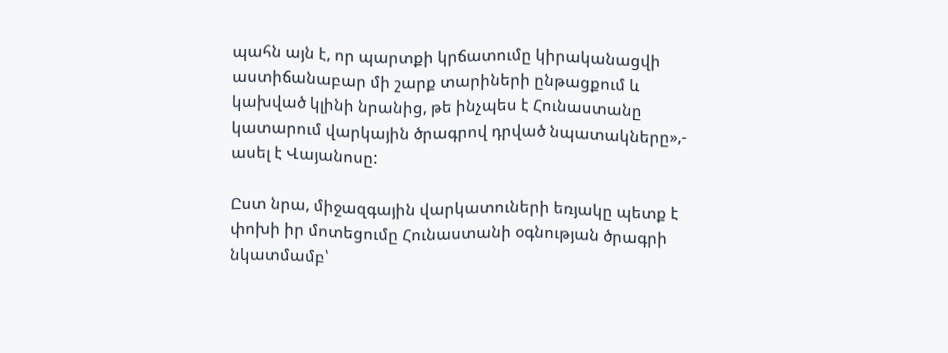պահն այն է, որ պարտքի կրճատումը կիրականացվի աստիճանաբար մի շարք տարիների ընթացքում և կախված կլինի նրանից, թե ինչպես է Հունաստանը կատարում վարկային ծրագրով դրված նպատակները»,- ասել է Վայանոսը:

Ըստ նրա, միջազգային վարկատուների եռյակը պետք է փոխի իր մոտեցումը Հունաստանի օգնության ծրագրի նկատմամբ՝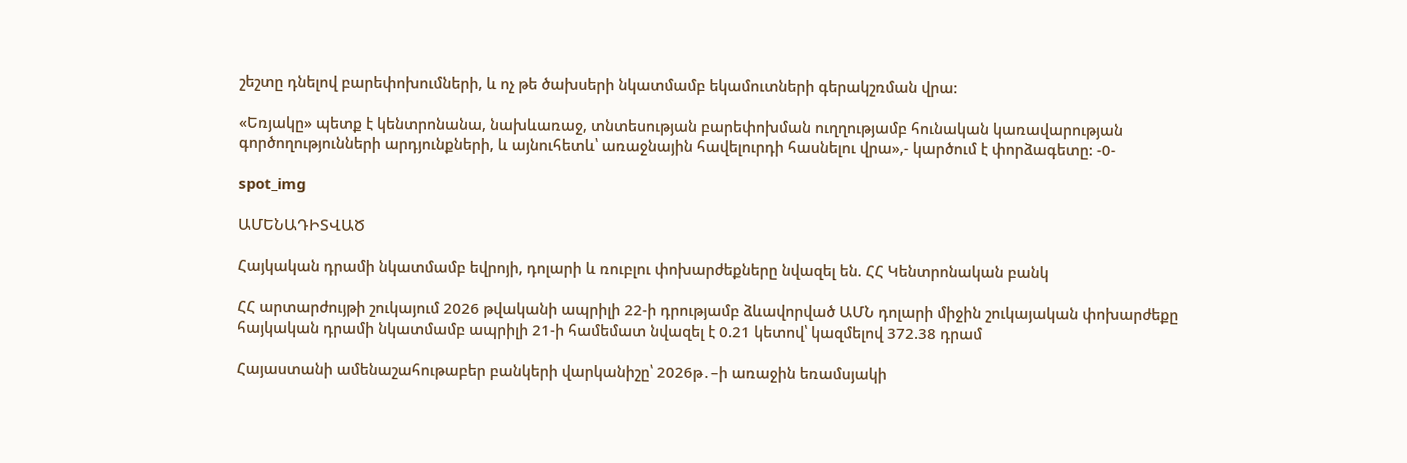շեշտը դնելով բարեփոխումների, և ոչ թե ծախսերի նկատմամբ եկամուտների գերակշռման վրա:

«Եռյակը» պետք է կենտրոնանա, նախևառաջ, տնտեսության բարեփոխման ուղղությամբ հունական կառավարության գործողությունների արդյունքների, և այնուհետև՝ առաջնային հավելուրդի հասնելու վրա»,- կարծում է փորձագետը: -0-

spot_img

ԱՄԵՆԱԴԻՏՎԱԾ

Հայկական դրամի նկատմամբ եվրոյի, դոլարի և ռուբլու փոխարժեքները նվազել են. ՀՀ Կենտրոնական բանկ

ՀՀ արտարժույթի շուկայում 2026 թվականի ապրիլի 22-ի դրությամբ ձևավորված ԱՄՆ դոլարի միջին շուկայական փոխարժեքը  հայկական դրամի նկատմամբ ապրիլի 21-ի համեմատ նվազել է 0.21 կետով՝ կազմելով 372.38 դրամ

Հայաստանի ամենաշահութաբեր բանկերի վարկանիշը՝ 2026թ․–ի առաջին եռամսյակի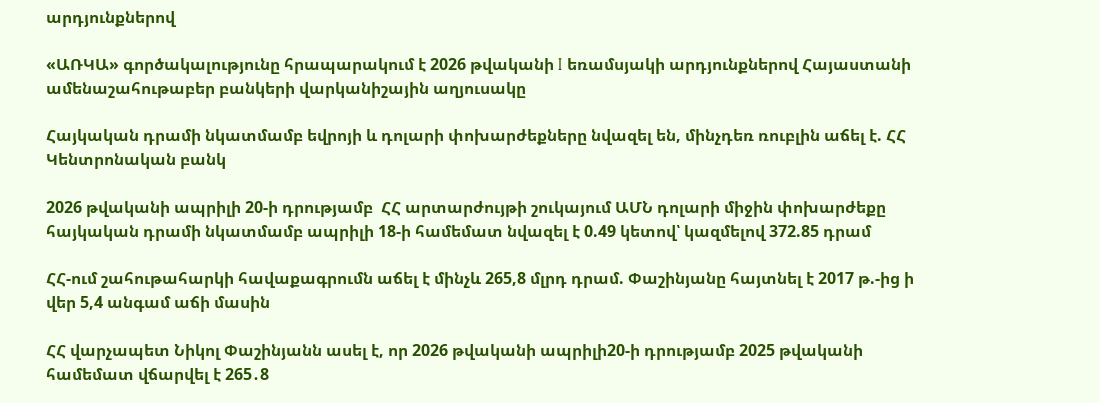արդյունքներով

«ԱՌԿԱ» գործակալությունը հրապարակում է 2026 թվականի I եռամսյակի արդյունքներով Հայաստանի ամենաշահութաբեր բանկերի վարկանիշային աղյուսակը

Հայկական դրամի նկատմամբ եվրոյի և դոլարի փոխարժեքները նվազել են, մինչդեռ ռուբլին աճել է. ՀՀ Կենտրոնական բանկ

2026 թվականի ապրիլի 20-ի դրությամբ  ՀՀ արտարժույթի շուկայում ԱՄՆ դոլարի միջին փոխարժեքը հայկական դրամի նկատմամբ ապրիլի 18-ի համեմատ նվազել է 0.49 կետով՝ կազմելով 372.85 դրամ

ՀՀ-ում շահութահարկի հավաքագրումն աճել է մինչև 265,8 մլրդ դրամ. Փաշինյանը հայտնել է 2017 թ.-ից ի վեր 5,4 անգամ աճի մասին

ՀՀ վարչապետ Նիկոլ Փաշինյանն ասել է, որ 2026 թվականի ապրիլի20-ի դրությամբ 2025 թվականի համեմատ վճարվել է 265․8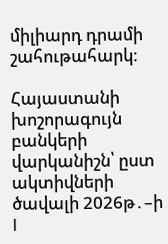միլիարդ դրամի շահութահարկ։

Հայաստանի խոշորագույն բանկերի վարկանիշն՝ ըստ ակտիվների ծավալի 2026թ․–ի I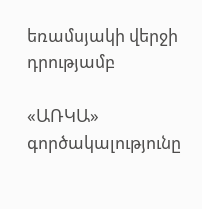եռամսյակի վերջի դրությամբ

«ԱՌԿԱ» գործակալությունը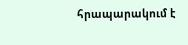հրապարակում է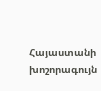Հայաստանի խոշորագույն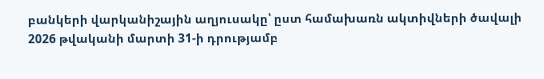բանկերի վարկանիշային աղյուսակը՝ ըստ համախառն ակտիվների ծավալի 2026 թվականի մարտի 31-ի դրությամբ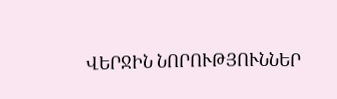ՎԵՐՋԻՆ ՆՈՐՈՒԹՅՈՒՆՆԵՐ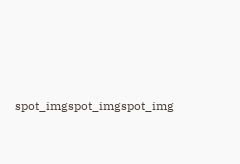spot_imgspot_imgspot_img